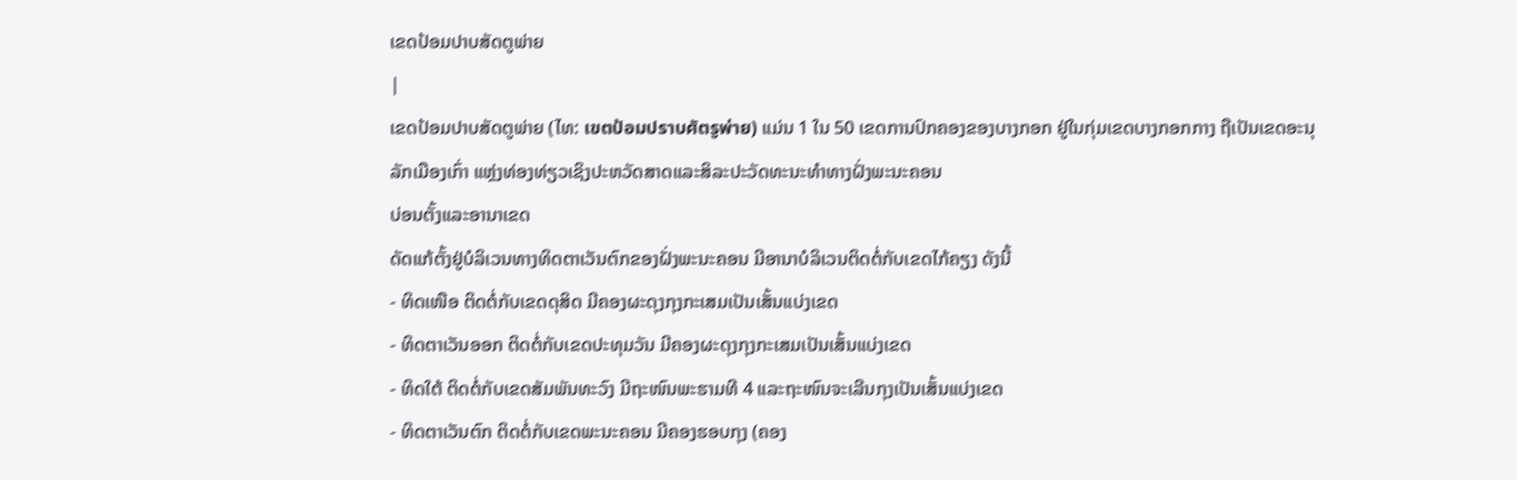ເຂດປ້ອມປາບສັດຕູພ່າຍ
|
ເຂດປ້ອມປາບສັດຕູພ່າຍ (ໄທ: เขตป้อมปราบศัตรูพ่าย) ແມ່ນ 1 ໃນ 50 ເຂດການປົກຄອງຂອງບາງກອກ ຢູ່ໃນກຸ່ມເຂດບາງກອກກາງ ຖືເປັນເຂດອະນຸລັກເມືອງເກົ່າ ແຫຼ່ງທ່ອງທ່ຽວເຊິງປະຫວັດສາດແລະສິລະປະວັດທະນະທຳທາງຝັ່ງພະນະຄອນ
ບ່ອນຕັ້ງແລະອານາເຂດ
ດັດແກ້ຕັ້ງຢູ່ບໍລິເວນທາງທິດຕາເວັນຕົກຂອງຝັ່ງພະນະຄອນ ມີອານາບໍລິເວນຕິດຕໍ່ກັບເຂດໄກ້ຄຽງ ດັງນີ້
- ທິດເໜືອ ຕິດຕໍ່ກັບເຂດດຸສິດ ມີຄອງຜະດຸງກຸງກະເສມເປັນເສັ້ນແບ່ງເຂດ
- ທິດຕາເວັນອອກ ຕິດຕໍ່ກັບເຂດປະທຸມວັນ ມີຄອງຜະດຸງກຸງກະເສມເປັນເສັ້ນແບ່ງເຂດ
- ທິດໃຕ້ ຕິດຕໍ່ກັບເຂດສັມພັນທະວົງ ມີຖະໜົນພະຮາມທີ 4 ແລະຖະໜົນຈະເລີນກຸງເປັນເສັ້ນແບ່ງເຂດ
- ທິດຕາເວັນຕົກ ຕິດຕໍ່ກັບເຂດພະນະຄອນ ມີຄອງຮອບກຸງ (ຄອງ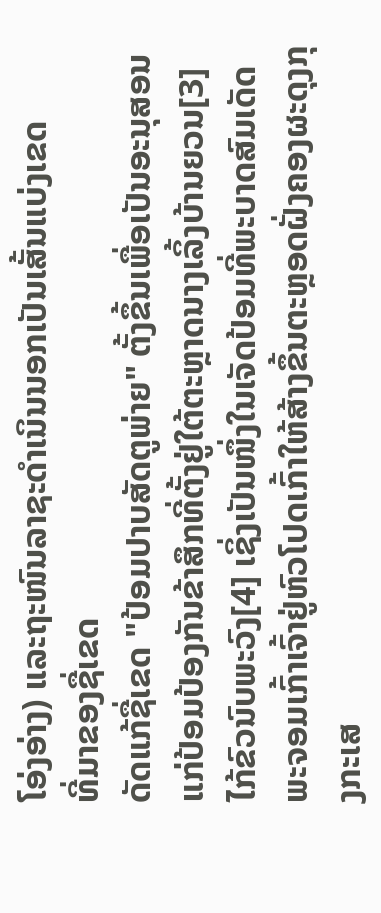ໂອ່ງອ່າງ) ແລະຖະໜົນລາຊະດຳເນິນນອກເປັນເສັ້ນແບ່ງເຂດ
ທີ່ມາຂອງຊື່ເຂດ
ດັດແກ້ຊື່ເຂດ "ປ້ອມປາບສັດຕູພ່າຍ" ຕັ້ງຂຶ້ນເພື່ອເປັນອະນຸສອນແກ່ປ້ອມປ້ອງກັນຂ້າສຶກທີ່ຕັ້ງຢູ່ໃຕ້ຕະຫຼາດນາງເລິ້ງບ້ານຍວນ[3] ໄກ້ຂົວນົບພະວົງ[4] ເຊິ່ງເປັນໜຶ່ງໃນເຈັດປ້ອມທີ່ພະບາດສົມເດັດພະຈອມເກົ້າເຈົ້າຢູ່ຫົວໂປດເກົ້າໃຫ້ສ້າງຂຶ້ນຕະຫຼອດຝັ່ງຄອງຜະດຸງກຸງກະເສ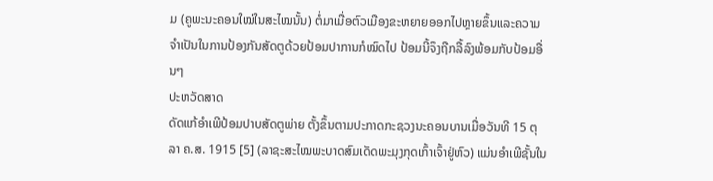ມ (ຄູພະນະຄອນໃໝ່ໃນສະໄໝນັ້ນ) ຕໍ່ມາເມື່ອຕົວເມືອງຂະຫຍາຍອອກໄປຫຼາຍຂຶ້ນແລະຄວາມຈຳເປັນໃນການປ້ອງກັນສັດຕູດ້ວຍປ້ອມປາການກໍໝົດໄປ ປ້ອມນີ້ຈຶງຖືກລື້ລົງພ້ອມກັບປ້ອມອື່ນໆ
ປະຫວັດສາດ
ດັດແກ້ອຳເພີປ້ອມປາບສັດຕູພ່າຍ ຕັ້ງຂຶ້ນຕາມປະກາດກະຊວງນະຄອນບານເມື່ອວັນທີ 15 ຕຸລາ ຄ.ສ. 1915 [5] (ລາຊະສະໄໝພະບາດສົມເດັດພະມຸງກຸດເກົ້າເຈົ້າຢູ່ຫົວ) ແມ່ນອຳເພີຊັ້ນໃນ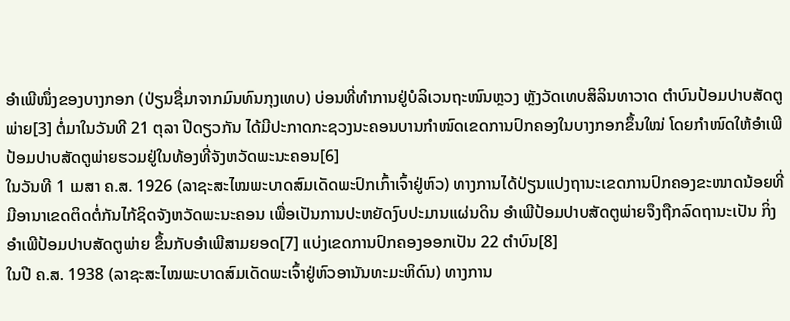ອຳເພີໜຶ່ງຂອງບາງກອກ (ປ່ຽນຊື່ມາຈາກມົນທົນກຸງເທບ) ບ່ອນທີ່ທຳການຢູ່ບໍລິເວນຖະໜົນຫຼວງ ຫຼັງວັດເທບສິລິນທາວາດ ຕຳບົນປ້ອມປາບສັດຕູພ່າຍ[3] ຕໍ່ມາໃນວັນທີ 21 ຕຸລາ ປີດຽວກັນ ໄດ້ມີປະກາດກະຊວງນະຄອນບານກຳໜົດເຂດການປົກຄອງໃນບາງກອກຂຶ້ນໃໝ່ ໂດຍກຳໜົດໃຫ້ອຳເພີປ້ອມປາບສັດຕູພ່າຍຮວມຢູ່ໃນທ້ອງທີ່ຈັງຫວັດພະນະຄອນ[6]
ໃນວັນທີ 1 ເມສາ ຄ.ສ. 1926 (ລາຊະສະໄໝພະບາດສົມເດັດພະປົກເກົ້າເຈົ້າຢູ່ຫົວ) ທາງການໄດ້ປ່ຽນແປງຖານະເຂດການປົກຄອງຂະໜາດນ້ອຍທີ່ມີອານາເຂດຕິດຕໍ່ກັນໄກ້ຊິດຈັງຫວັດພະນະຄອນ ເພື່ອເປັນການປະຫຍັດງົບປະມານແຜ່ນດິນ ອຳເພີປ້ອມປາບສັດຕູພ່າຍຈຶງຖືກລົດຖານະເປັນ ກິ່ງອຳເພີປ້ອມປາບສັດຕູພ່າຍ ຂຶ້ນກັບອຳເພີສາມຍອດ[7] ແບ່ງເຂດການປົກຄອງອອກເປັນ 22 ຕຳບົນ[8]
ໃນປີ ຄ.ສ. 1938 (ລາຊະສະໄໝພະບາດສົມເດັດພະເຈົ້າຢູ່ຫົວອານັນທະມະຫິດົນ) ທາງການ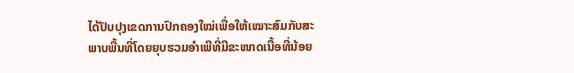ໄດ້ປັບປຸງເຂດການປົກຄອງໃໝ່ເພື່ອໃຫ້ເໝາະສົມກັບສະພາບພື້ນທີ່ໂດຍຍຸບຮວມອຳເພີທີ່ມີຂະໜາດເນື້ອທີ່ນ້ອຍ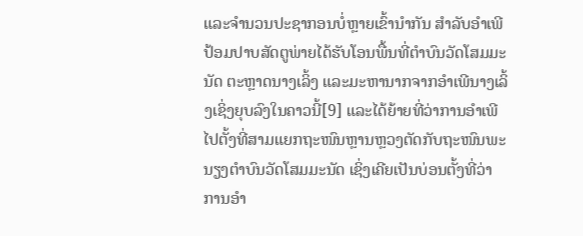ແລະຈຳນວນປະຊາກອນບໍ່ຫຼາຍເຂົ້ານຳກັນ ສຳລັບອຳເພີປ້ອມປາບສັດຕູພ່າຍໄດ້ຮັບໂອນພື້ນທີ່ຕຳບົນວັດໂສມມະນັດ ຕະຫຼາດນາງເລິ້ງ ແລະມະຫານາກຈາກອຳເພີນາງເລິ້ງເຊິ່ງຍຸບລົງໃນຄາວນີ້[9] ແລະໄດ້ຍ້າຍທີ່ວ່າການອຳເພີໄປຕັ້ງທີ່ສາມແຍກຖະໜົນຫຼານຫຼວງຕັດກັບຖະໜົນພະນຽງຕຳບົນວັດໂສມມະນັດ ເຊິ່ງເຄີຍເປັນບ່ອນຕັ້ງທີ່ວ່າການອຳ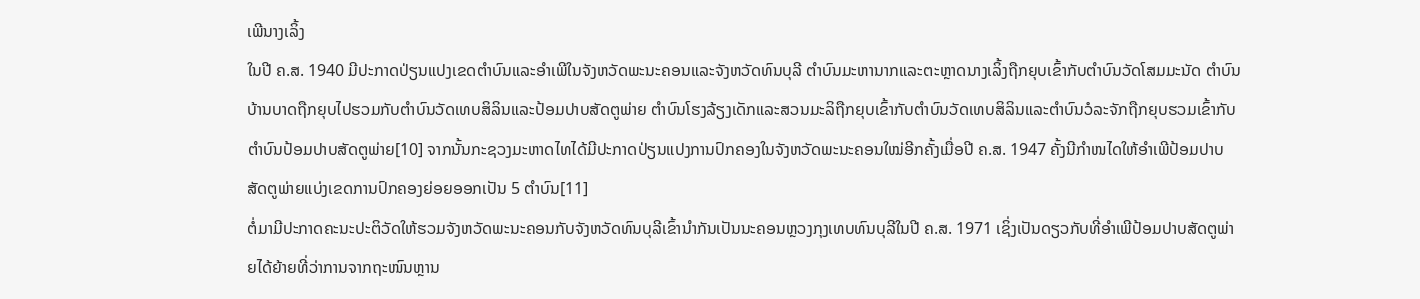ເພີນາງເລິ້ງ
ໃນປີ ຄ.ສ. 1940 ມີປະກາດປ່ຽນແປງເຂດຕຳບົນແລະອຳເພີໃນຈັງຫວັດພະນະຄອນແລະຈັງຫວັດທົນບຸລີ ຕຳບົນມະຫານາກແລະຕະຫຼາດນາງເລິ້ງຖືກຍຸບເຂົ້າກັບຕຳບົນວັດໂສມມະນັດ ຕຳບົນບ້ານບາດຖືກຍຸບໄປຮວມກັບຕຳບົນວັດເທບສິລິນແລະປ້ອມປາບສັດຕູພ່າຍ ຕຳບົນໂຮງລ້ຽງເດັກແລະສວນມະລິຖືກຍຸບເຂົ້າກັບຕຳບົນວັດເທບສິລິນແລະຕຳບົນວໍລະຈັກຖືກຍຸບຮວມເຂົ້າກັບຕຳບົນປ້ອມປາບສັດຕູພ່າຍ[10] ຈາກນັ້ນກະຊວງມະຫາດໄທໄດ້ມີປະກາດປ່ຽນແປງການປົກຄອງໃນຈັງຫວັດພະນະຄອນໃໝ່ອີກຄັ້ງເມື່ອປີ ຄ.ສ. 1947 ຄັ້ງນີກຳໜໄດໃຫ້ອຳເພີປ້ອມປາບສັດຕູພ່າຍແບ່ງເຂດການປົກຄອງຍ່ອຍອອກເປັນ 5 ຕຳບົນ[11]
ຕໍ່ມາມີປະກາດຄະນະປະຕິວັດໃຫ້ຮວມຈັງຫວັດພະນະຄອນກັບຈັງຫວັດທົນບຸລີເຂົ້ານຳກັນເປັນນະຄອນຫຼວງກຸງເທບທົນບຸລີໃນປີ ຄ.ສ. 1971 ເຊິ່ງເປັນດຽວກັບທີ່ອຳເພີປ້ອມປາບສັດຕູພ່າຍໄດ້ຍ້າຍທີ່ວ່າການຈາກຖະໜົນຫຼານ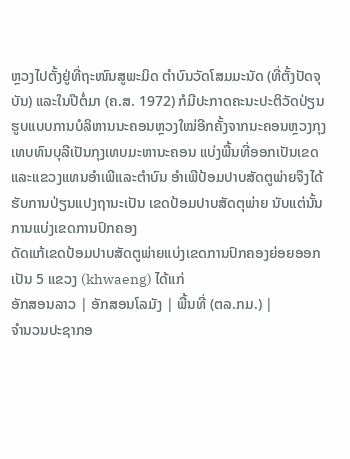ຫຼວງໄປຕັ້ງຢູ່ທີ່ຖະໜົນສູພະມິດ ຕຳບົນວັດໂສມມະນັດ (ທີ່ຕັ້ງປັດຈຸບັນ) ແລະໃນປີຕໍ່ມາ (ຄ.ສ. 1972) ກໍມີປະກາດຄະນະປະຕິວັດປ່ຽນຮູບແບບການບໍລິຫານນະຄອນຫຼວງໃໝ່ອີກຄັ້ງຈາກນະຄອນຫຼວງກຸງເທບທົນບຸລີເປັນກຸງເທບມະຫານະຄອນ ແບ່ງພື້ນທີ່ອອກເປັນເຂດແລະແຂວງແທນອຳເພີແລະຕຳບົນ ອຳເພີປ້ອມປາບສັດຕູພ່າຍຈຶງໄດ້ຮັບການປ່ຽນແປງຖານະເປັນ ເຂດປ້ອມປາບສັດຕຸພ່າຍ ນັບແຕ່ນັ້ນ
ການແບ່ງເຂດການປົກຄອງ
ດັດແກ້ເຂດປ້ອມປາບສັດຕູພ່າຍແບ່ງເຂດການປົກຄອງຍ່ອຍອອກເປັນ 5 ແຂວງ (khwaeng) ໄດ້ແກ່
ອັກສອນລາວ | ອັກສອນໂລມັງ | ພື້ນທີ່ (ຕລ.ກມ.) |
ຈຳນວນປະຊາກອ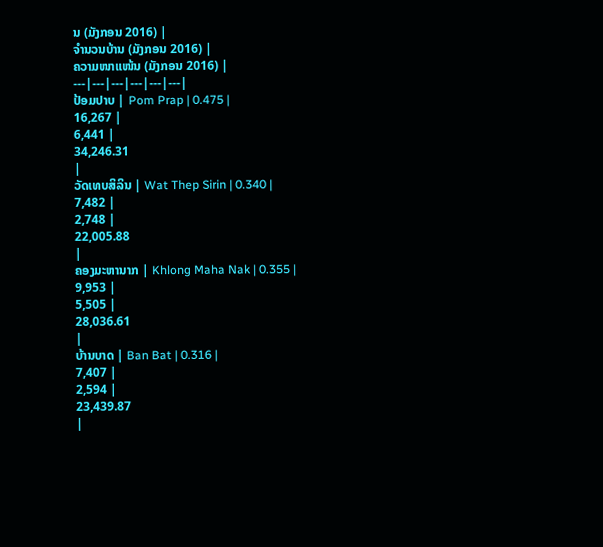ນ (ມັງກອນ 2016) |
ຈຳນວນບ້ານ (ມັງກອນ 2016) |
ຄວາມໜາແໜ້ນ (ມັງກອນ 2016) |
---|---|---|---|---|---|
ປ້ອມປາບ | Pom Prap | 0.475 |
16,267 |
6,441 |
34,246.31
|
ວັດເທບສິລິນ | Wat Thep Sirin | 0.340 |
7,482 |
2,748 |
22,005.88
|
ຄອງມະຫານາກ | Khlong Maha Nak | 0.355 |
9,953 |
5,505 |
28,036.61
|
ບ້ານບາດ | Ban Bat | 0.316 |
7,407 |
2,594 |
23,439.87
|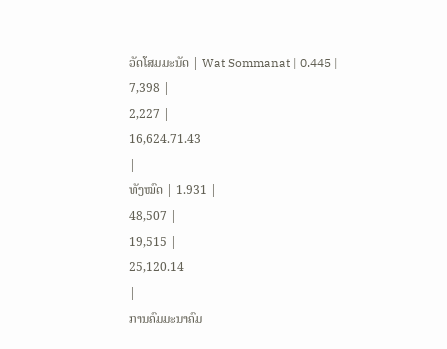ວັດໂສມມະນັດ | Wat Sommanat | 0.445 |
7,398 |
2,227 |
16,624.71.43
|
ທັງໝົດ | 1.931 |
48,507 |
19,515 |
25,120.14
|
ການຄົມມະນາຄົມ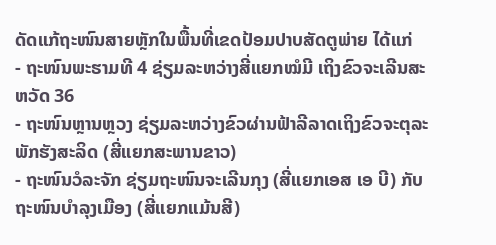ດັດແກ້ຖະໜົນສາຍຫຼັກໃນພື້ນທີ່ເຂດປ້ອມປາບສັດຕູພ່າຍ ໄດ້ແກ່
- ຖະໜົນພະຮາມທີ 4 ຊ່ຽມລະຫວ່າງສີ່ແຍກໝໍມີ ເຖິງຂົວຈະເລີນສະຫວັດ 36
- ຖະໜົນຫຼານຫຼວງ ຊ່ຽມລະຫວ່າງຂົວຜ່ານຟ້າລີລາດເຖິງຂົວຈະຕຸລະພັກຮັງສະລິດ (ສີ່ແຍກສະພານຂາວ)
- ຖະໜົນວໍລະຈັກ ຊ່ຽມຖະໜົນຈະເລີນກຸງ (ສີ່ແຍກເອສ ເອ ບີ) ກັບຖະໜົນບຳລຸງເມືອງ (ສີ່ແຍກແມ້ນສີ)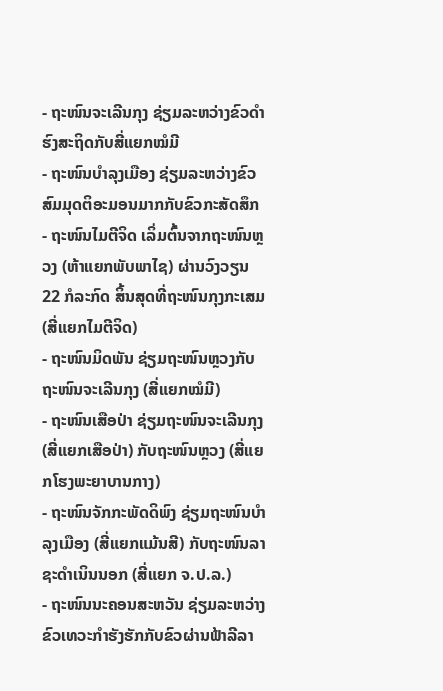- ຖະໜົນຈະເລີນກຸງ ຊ່ຽມລະຫວ່າງຂົວດຳຮົງສະຖິດກັບສີ່ແຍກໝໍມີ
- ຖະໜົນບຳລຸງເມືອງ ຊ່ຽມລະຫວ່າງຂົວສົມມຸດຕິອະມອນມາກກັບຂົວກະສັດສຶກ
- ຖະໜົນໄມຕີຈິດ ເລິ່ມຕົ້ນຈາກຖະໜົນຫຼວງ (ຫ້າແຍກພັບພາໄຊ) ຜ່ານວົງວຽນ 22 ກໍລະກົດ ສິ້ນສຸດທີ່ຖະໜົນກຸງກະເສມ(ສີ່ແຍກໄມຕີຈິດ)
- ຖະໜົນມິດພັນ ຊ່ຽມຖະໜົນຫຼວງກັບຖະໜົນຈະເລີນກຸງ (ສີ່ແຍກໝໍມີ)
- ຖະໜົນເສືອປ່າ ຊ່ຽມຖະໜົນຈະເລີນກຸງ (ສີ່ແຍກເສືອປ່າ) ກັບຖະໜົນຫຼວງ (ສີ່ແຍກໂຮງພະຍາບານກາງ)
- ຖະໜົນຈັກກະພັດດິພົງ ຊ່ຽມຖະໜົນບຳລຸງເມືອງ (ສີ່ແຍກແມ້ນສີ) ກັບຖະໜົນລາຊະດຳເນິນນອກ (ສີ່ແຍກ ຈ.ປ.ລ.)
- ຖະໜົນນະຄອນສະຫວັນ ຊ່ຽມລະຫວ່າງຂົວເທວະກຳຮັງຮັກກັບຂົວຜ່ານຟ້າລີລາ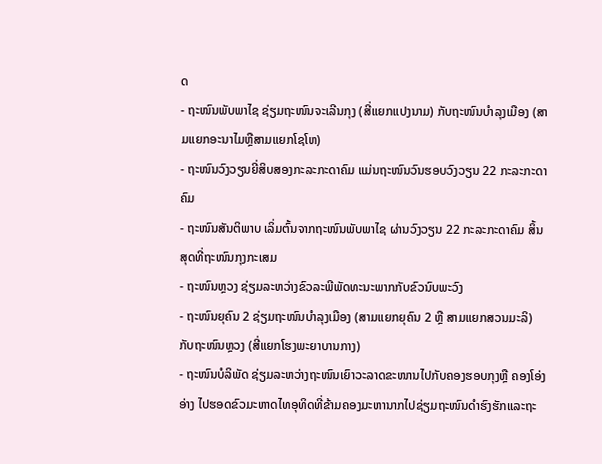ດ
- ຖະໜົນພັບພາໄຊ ຊ່ຽມຖະໜົນຈະເລີນກຸງ (ສີ່ແຍກແປງນາມ) ກັບຖະໜົນບຳລຸງເມືອງ (ສາມແຍກອະນາໄມຫຼືສາມແຍກໂຊໂຫ)
- ຖະໜົນວົງວຽນຍີ່ສິບສອງກະລະກະດາຄົມ ແມ່ນຖະໜົນວົນຮອບວົງວຽນ 22 ກະລະກະດາຄົມ
- ຖະໜົນສັນຕິພາບ ເລິ່ມຕົ້ນຈາກຖະໜົນພັບພາໄຊ ຜ່ານວົງວຽນ 22 ກະລະກະດາຄົມ ສິ້ນສຸດທີ່ຖະໜົນກຸງກະເສມ
- ຖະໜົນຫຼວງ ຊ່ຽມລະຫວ່າງຂົວລະພີພັດທະນະພາກກັບຂົວນົບພະວົງ
- ຖະໜົນຍຸຄົນ 2 ຊ່ຽມຖະໜົນບຳລຸງເມືອງ (ສາມແຍກຍຸຄົນ 2 ຫຼື ສາມແຍກສວນມະລິ) ກັບຖະໜົນຫຼວງ (ສີ່ແຍກໂຮງພະຍາບານກາງ)
- ຖະໜົນບໍລິພັດ ຊ່ຽມລະຫວ່າງຖະໜົນເຍົາວະລາດຂະໜານໄປກັບຄອງຮອບກຸງຫຼື ຄອງໂອ່ງອ່າງ ໄປຮອດຂົວມະຫາດໄທອຸທິດທີ່ຂ້າມຄອງມະຫານາກໄປຊ່ຽມຖະໜົນດຳຮົງຮັກແລະຖະ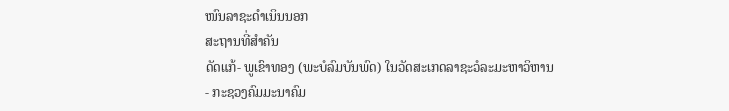ໜົນລາຊະດຳເນິນນອກ
ສະຖານທີ່ສຳຄັນ
ດັດແກ້- ພູເຂົາທອງ (ພະບໍລົມບັນພົດ) ໃນວັດສະເກດລາຊະວໍລະມະຫາວິຫານ
- ກະຊວງຄົມມະນາຄົມ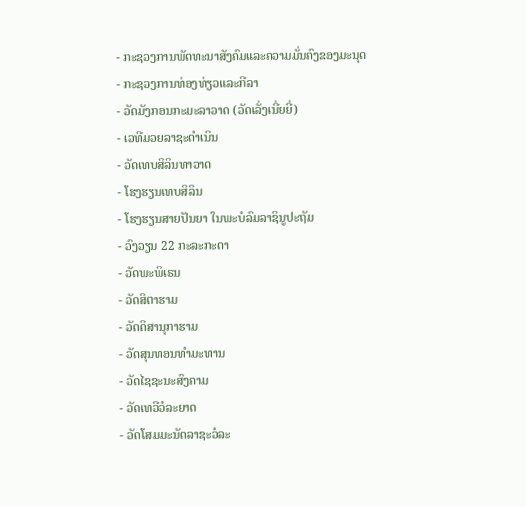- ກະຊວງການພັດທະນາສັງຄົມແລະຄວາມມັ່ນຄົງຂອງມະນຸດ
- ກະຊວງການທ່ອງທ່ຽວແລະກີລາ
- ວັດມັງກອນກະມະລາວາດ (ວັດເລັ່ງເນີ່ຍຍີ່)
- ເວທີມວຍລາຊະດຳເນິນ
- ວັດເທບສິລິນທາວາດ
- ໂຮງຮຽນເທບສິລິນ
- ໂຮງຮຽນສາຍປັນຍາ ໃນພະບໍລົມລາຊິນູປະຖັມ
- ວົງວຽນ 22 ກະລະກະດາ
- ວັດພະພິເຣນ
- ວັດສິຕາຮາມ
- ວັດດິສານຸກາຮາມ
- ວັດສຸນທອນທຳມະທານ
- ວັດໄຊຊະນະສົງຄາມ
- ວັດເທວີວໍລະຍາດ
- ວັດໂສມມະນັດລາຊະວໍລະ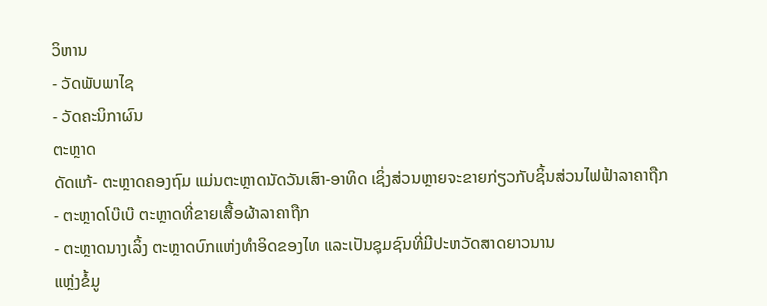ວິຫານ
- ວັດພັບພາໄຊ
- ວັດຄະນິກາຜົນ
ຕະຫຼາດ
ດັດແກ້- ຕະຫຼາດຄອງຖົມ ແມ່ນຕະຫຼາດນັດວັນເສົາ-ອາທິດ ເຊິ່ງສ່ວນຫຼາຍຈະຂາຍກ່ຽວກັບຊິ້ນສ່ວນໄຟຟ້າລາຄາຖືກ
- ຕະຫຼາດໂບ໊ເບ໊ ຕະຫຼາດທີ່ຂາຍເສື້ອຜ້າລາຄາຖືກ
- ຕະຫຼາດນາງເລິ້ງ ຕະຫຼາດບົກແຫ່ງທຳອິດຂອງໄທ ແລະເປັນຊຸມຊົນທີ່ມີປະຫວັດສາດຍາວນານ
ແຫຼ່ງຂໍ້ມູ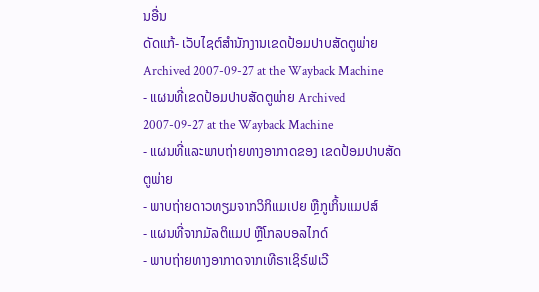ນອື່ນ
ດັດແກ້- ເວັບໄຊຕ໌ສຳນັກງານເຂດປ້ອມປາບສັດຕູພ່າຍ Archived 2007-09-27 at the Wayback Machine
- ແຜນທີ່ເຂດປ້ອມປາບສັດຕູພ່າຍ Archived 2007-09-27 at the Wayback Machine
- ແຜນທີ່ແລະພາບຖ່າຍທາງອາກາດຂອງ ເຂດປ້ອມປາບສັດຕູພ່າຍ
- ພາບຖ່າຍດາວທຽມຈາກວິກິແມເປຍ ຫຼືກູເກິ້ນແມປສ໌
- ແຜນທີ່ຈາກມັລຕິແມປ ຫຼືໂກລບອລໄກດ໌
- ພາບຖ່າຍທາງອາກາດຈາກເທີຣາເຊິຣ໌ຟເວີ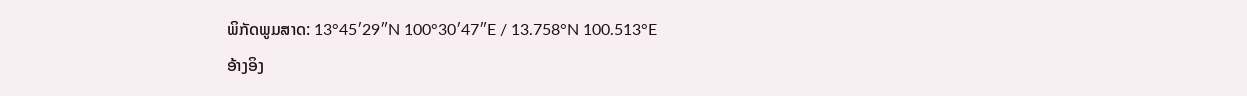ພິກັດພູມສາດ: 13°45′29″N 100°30′47″E / 13.758°N 100.513°E
ອ້າງອິງ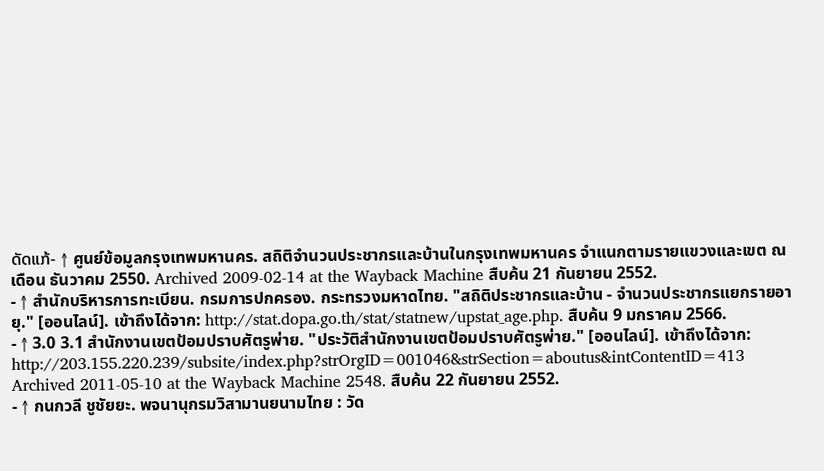ດັດແກ້- ↑ ศูนย์ข้อมูลกรุงเทพมหานคร. สถิติจำนวนประชากรและบ้านในกรุงเทพมหานคร จำแนกตามรายแขวงและเขต ณ เดือน ธันวาคม 2550. Archived 2009-02-14 at the Wayback Machine สืบค้น 21 กันยายน 2552.
- ↑ สำนักบริหารการทะเบียน. กรมการปกครอง. กระทรวงมหาดไทย. "สถิติประชากรและบ้าน - จำนวนประชากรแยกรายอายุ." [ออนไลน์]. เข้าถึงได้จาก: http://stat.dopa.go.th/stat/statnew/upstat_age.php. สืบค้น 9 มกราคม 2566.
- ↑ 3.0 3.1 สำนักงานเขตป้อมปราบศัตรูพ่าย. "ประวัติสำนักงานเขตป้อมปราบศัตรูพ่าย." [ออนไลน์]. เข้าถึงได้จาก: http://203.155.220.239/subsite/index.php?strOrgID=001046&strSection=aboutus&intContentID=413 Archived 2011-05-10 at the Wayback Machine 2548. สืบค้น 22 กันยายน 2552.
- ↑ กนกวลี ชูชัยยะ. พจนานุกรมวิสามานยนามไทย : วัด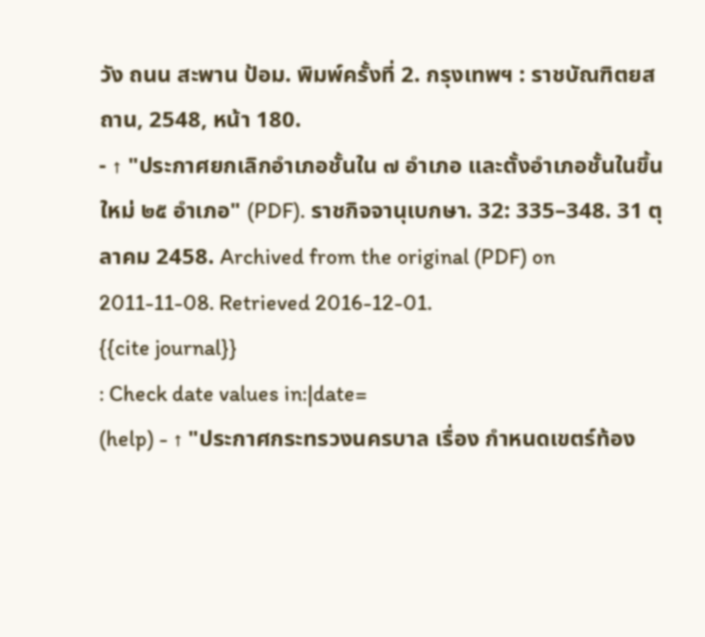วัง ถนน สะพาน ป้อม. พิมพ์ครั้งที่ 2. กรุงเทพฯ : ราชบัณฑิตยสถาน, 2548, หน้า 180.
- ↑ "ประกาศยกเลิกอำเภอชั้นใน ๗ อำเภอ และตั้งอำเภอชั้นในขึ้นใหม่ ๒๕ อำเภอ" (PDF). ราชกิจจานุเบกษา. 32: 335–348. 31 ตุลาคม 2458. Archived from the original (PDF) on 2011-11-08. Retrieved 2016-12-01.
{{cite journal}}
: Check date values in:|date=
(help) - ↑ "ประกาศกระทรวงนครบาล เรื่อง กำหนดเขตร์ท้อง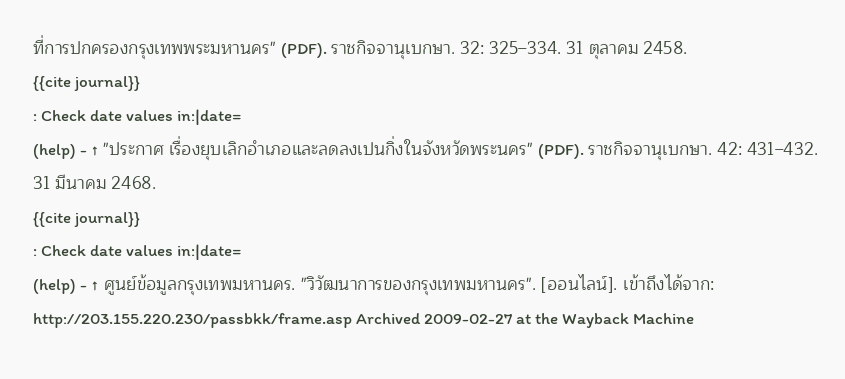ที่การปกครองกรุงเทพพระมหานคร" (PDF). ราชกิจจานุเบกษา. 32: 325–334. 31 ตุลาคม 2458.
{{cite journal}}
: Check date values in:|date=
(help) - ↑ "ประกาศ เรื่องยุบเลิกอำเภอและลดลงเปนกิ่งในจังหวัดพระนคร" (PDF). ราชกิจจานุเบกษา. 42: 431–432. 31 มีนาคม 2468.
{{cite journal}}
: Check date values in:|date=
(help) - ↑ ศูนย์ข้อมูลกรุงเทพมหานคร. "วิวัฒนาการของกรุงเทพมหานคร". [ออนไลน์]. เข้าถึงได้จาก: http://203.155.220.230/passbkk/frame.asp Archived 2009-02-27 at the Wayback Machine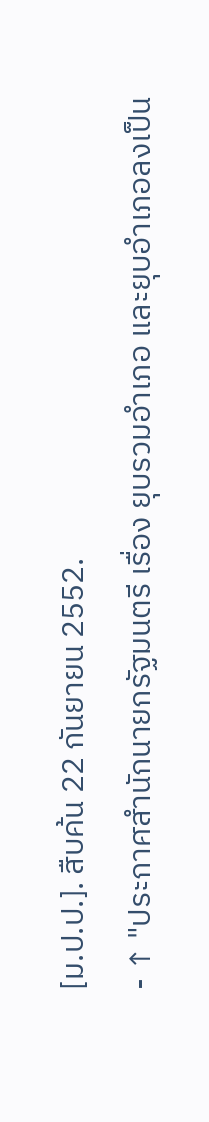[ม.ป.ป.]. สืบค้น 22 กันยายน 2552.
- ↑ "ประกาศสำนักนายกรัฐมนตรี เรื่อง ยุบรวมอำเภอ และยุบอำเภอลงเป็น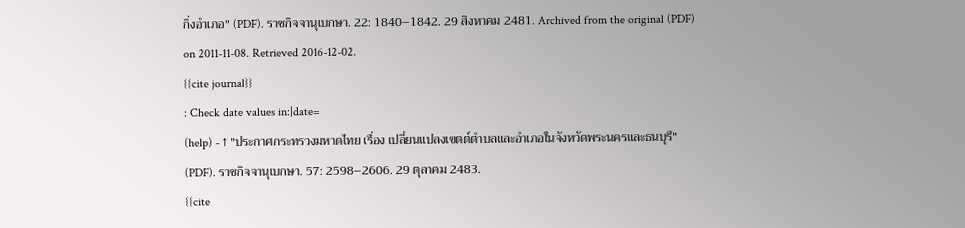กิ่งอำเภอ" (PDF). ราชกิจจานุเบกษา. 22: 1840–1842. 29 สิงหาคม 2481. Archived from the original (PDF) on 2011-11-08. Retrieved 2016-12-02.
{{cite journal}}
: Check date values in:|date=
(help) - ↑ "ประกาศกระทรวงมหาดไทย เรื่อง เปลี่ยนแปลงเขตต์ตำบลและอำเภอในจังหวัดพระนครและธนบุรี" (PDF). ราชกิจจานุเบกษา. 57: 2598–2606. 29 ตุลาคม 2483.
{{cite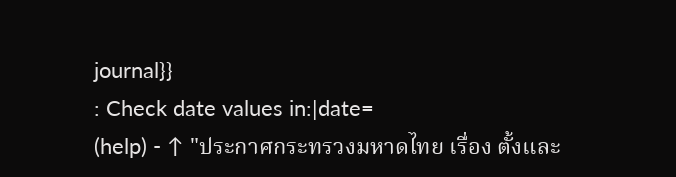journal}}
: Check date values in:|date=
(help) - ↑ "ประกาศกระทรวงมหาดไทย เรื่อง ตั้งและ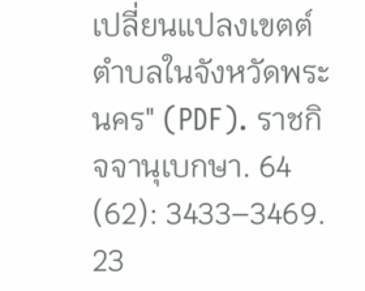เปลี่ยนแปลงเขตต์ตำบลในจังหวัดพระนคร" (PDF). ราชกิจจานุเบกษา. 64 (62): 3433–3469. 23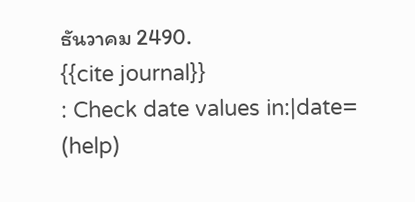ธันวาคม 2490.
{{cite journal}}
: Check date values in:|date=
(help)